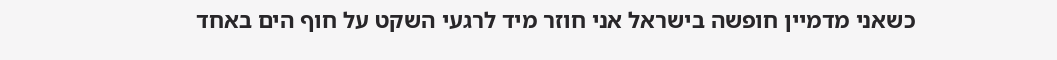כשאני מדמיין חופשה בישראל אני חוזר מיד לרגעי השקט על חוף הים באחד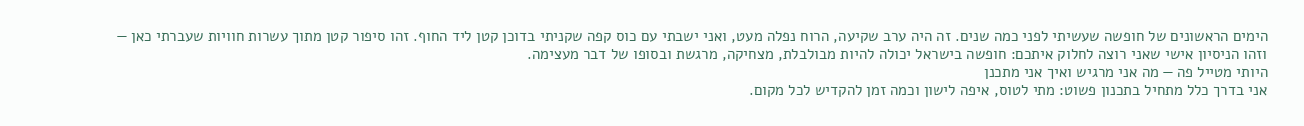הימים הראשונים של חופשה שעשיתי לפני כמה שנים. זה היה ערב שקיעה, הרוח נפלה מעט, ואני ישבתי עם כוס קפה שקניתי בדוכן קטן ליד החוף. זהו סיפור קטן מתוך עשרות חוויות שעברתי כאן — וזהו הניסיון אישי שאני רוצה לחלוק איתכם: חופשה בישראל יכולה להיות מבולבלת, מצחיקה, מרגשת ובסופו של דבר מעצימה.
היותי מטייל פה — מה אני מרגיש ואיך אני מתכנן
אני בדרך כלל מתחיל בתכנון פשוט: מתי לטוס, איפה לישון וכמה זמן להקדיש לכל מקום.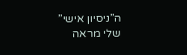ה”ניסיון אישי” שלי מראה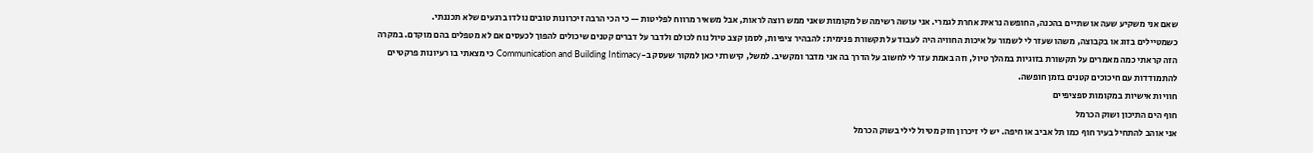שאם אני משקיע שעה או שתיים בהכנה, החופשה נראית אחרת לגמרי. אני עושה רשימה של מקומות שאני ממש רוצה לראות, אבל משאיר מרווח לפליטות — כי הכי הרבה זיכרונות טובים נולדו ברגעים שלא תכננתי.
כשמטיילים בזוג או בקבוצה, משהו שעזר לי לשמור על איכות החוויה היה לעבוד על תקשורת פנימית: להבהיר ציפיות, לסמן קצב טיול נוח לכולם ולדבר על דברים קטנים שיכולים להפוך לכעסים אם לא מטפלים בהם מוקדם. במקרה הזה קראתי כמה מאמרים על תקשורת בזוגיות במהלך טיול, וזה באמת עזר לי לחשוב על הדרך בה אני מדבר ומקשיב. למשל, קישרתי כאן למקור שעסק ב-Communication and Building Intimacy כי מצאתי בו רעיונות פרקטיים להתמודדות עם חיכוכים קטנים בזמן חופשה.
חוויות אישיות במקומות ספציפיים
חוף הים התיכון ושוק הכרמל
אני אוהב להתחיל בעיר חוף כמו תל אביב או חיפה. יש לי זיכרון חזק מטיול לילי בשוק הכרמל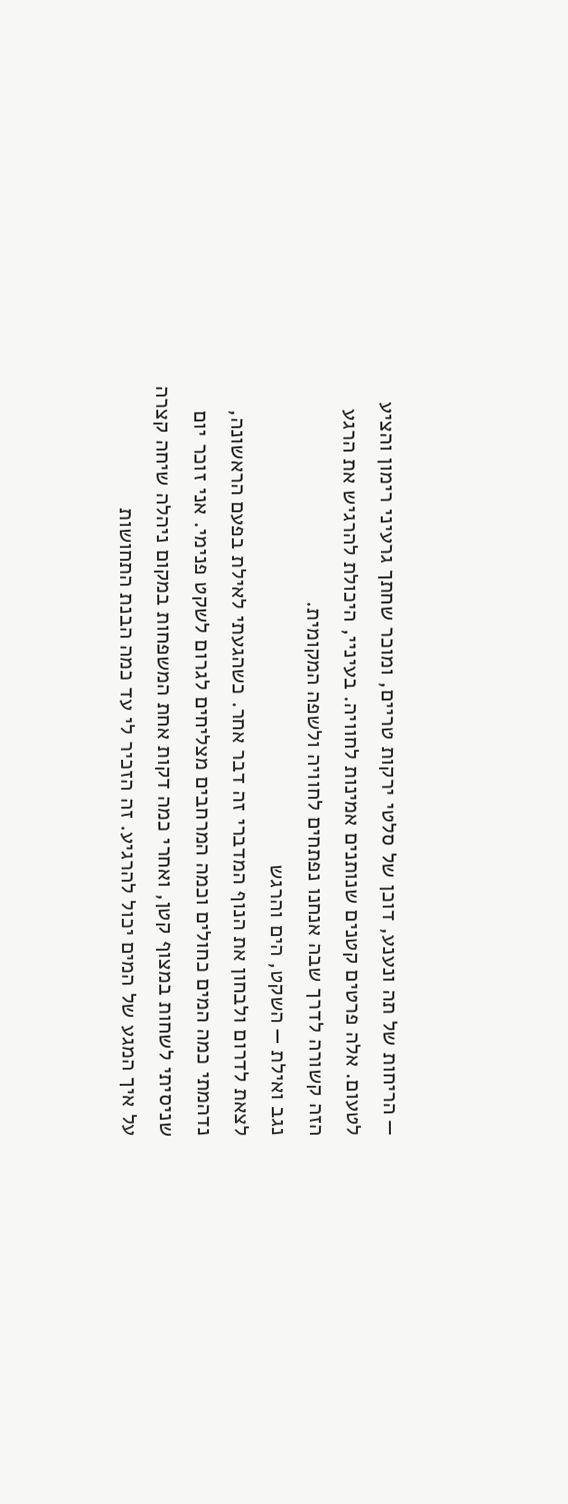— הריחות של תה ונענע, דוכן של סלטי ירקות טריים, ומוכר שחתך גרעיני רימון והציע לטעום. אלה פרטים קטנים שנותנים אמינות לחוויה. בעיניי, היכולת להרגיש את הרגע הזה קשורה לדרך שבה אנחנו נפתחים לחוויה ולשפה המקומית.
נגב ואילת — השקט, הים והרגש
לצאת לדרום ולבחון את הנוף המדברי זה דבר אחר. כשהגעתי לאילת בפעם הראשונה, נדהמתי כמה המים כחולים וכמה המרחבים מצליחים לגרום לשקט פנימי. אני זוכר יום שניסיתי לשחות במצוף קטן, ואחרי כמה דקות אחת המשפחות במקום ניהלה שיחה קצרה על איך המגע של המים יכול להרגיע. זה הזכיר לי עד כמה הבנת התחושות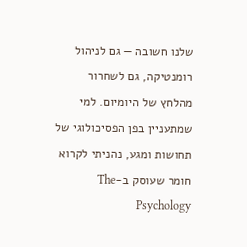שלנו חשובה — גם לניהול רומנטיקה, גם לשחרור מהלחץ של היומיום. למי שמתעניין בפן הפסיכולוגי של תחושות ומגע, נהניתי לקרוא חומר שעוסק ב-The Psychology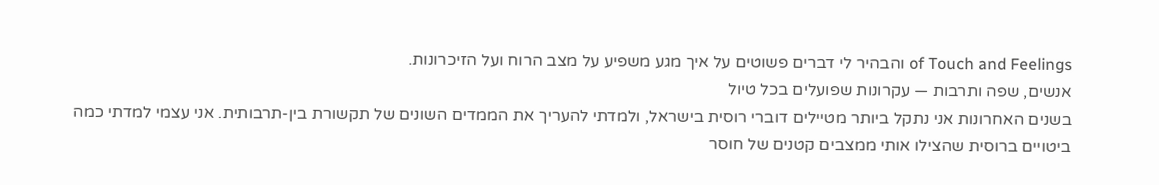of Touch and Feelings והבהיר לי דברים פשוטים על איך מגע משפיע על מצב הרוח ועל הזיכרונות.
אנשים, שפה ותרבות — עקרונות שפועלים בכל טיול
בשנים האחרונות אני נתקל ביותר מטיילים דוברי רוסית בישראל, ולמדתי להעריך את הממדים השונים של תקשורת בין-תרבותית. אני עצמי למדתי כמה ביטויים ברוסית שהצילו אותי ממצבים קטנים של חוסר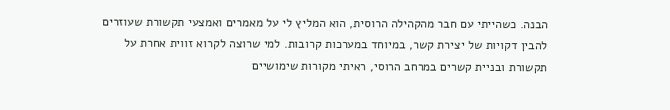הבנה. כשהייתי עם חבר מהקהילה הרוסית, הוא המליץ לי על מאמרים ואמצעי תקשורת שעוזרים להבין דקויות של יצירת קשר, במיוחד במערכות קרובות. למי שרוצה לקרוא זווית אחרת על תקשורת ובניית קשרים במרחב הרוסי, ראיתי מקורות שימושיים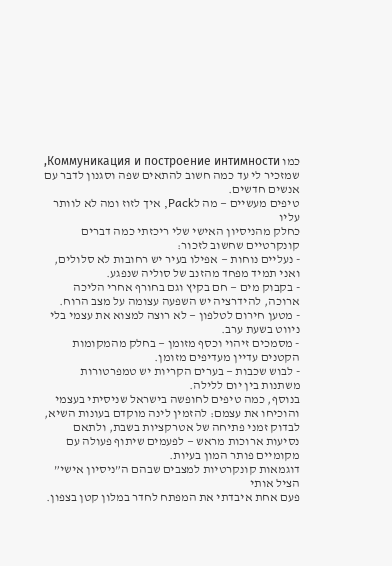כמו Коммуникация и построение интимности, שמזכיר לי עד כמה חשוב להתאים שפה וסגנון לדבר עם אנשים חדשים.
טיפים מעשיים — מה לPack, איך לזוז ומה לא לוותר עליו
כחלק מהניסיון האישי שלי ריכזתי כמה דברים קונקרטיים שחשוב לזכור:
- נעליים נוחות — אפילו בעיר יש רחובות לא סלולים, ואני תמיד מפחד מהזנב של סוליה שנפגע.
- בקבוק מים — חם בקיץ וגם בחורף אחרי הליכה ארוכה, להידרציה יש השפעה עצומה על מצב הרוח.
- מטען חירום לטלפון — לא רוצה למצוא את עצמי בלי ניווט בשעת ערב.
- מסמכים זיהוי וכסף מזומן — בחלק מהמקומות הקטנים עדיין מעדיפים מזומן.
- לבוש שכבות — בערים הקריות יש טמפרטורות משתנות בין יום ללילה.
בנוסף, כמה טיפים לחופשה בישראל שניסיתי בעצמי והוכיחו את עצמם: להזמין לינה מוקדם בעונות השיא, לבדוק זמני פתיחה של אטרקציות בשבת, ולתאם נסיעות ארוכות מראש — לפעמים שיתוף פעולה עם מקומיים פותר המון בעיות.
דוגמאות קונקרטיות למצבים שבהם ה”ניסיון אישי” הציל אותי
פעם אחת איבדתי את המפתח לחדר במלון קטן בצפון.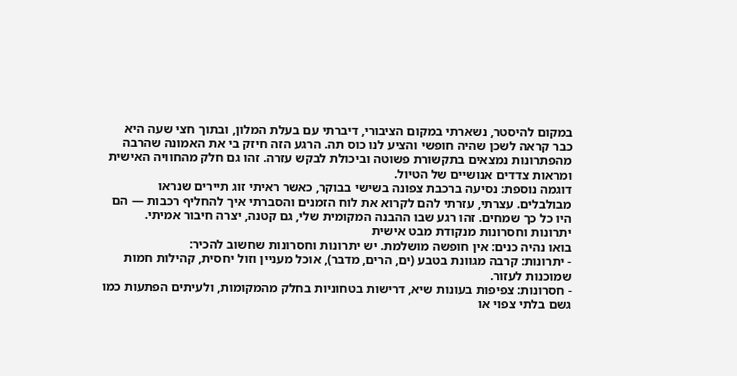במקום להיסטר, נשארתי במקום הציבורי, דיברתי עם בעלת המלון, ובתוך חצי שעה היא כבר קראה לשכן שהיה חופשי והציע לנו כוס תה. הרגע הזה חיזק בי את האמונה שהרבה מהפתרונות נמצאים בתקשורת פשוטה וביכולת לבקש עזרה. זהו גם חלק מהחוויה האישית ומראות צדדים אנושיים של הטיול.
דוגמה נוספת: נסיעה ברכבת צפונה בשישי בבוקר, כאשר ראיתי זוג תיירים שנראו מבולבלים. עצרתי, עזרתי להם לקרוא את לוח הזמנים והסברתי איך להחליף רכבות — הם היו כל כך שמחים. זהו רגע שבו ההבנה המקומית שלי, גם קטנה, יצרה חיבור אמיתי.
יתרונות וחסרונות מנקודת מבט אישית
בואו נהיה כנים: אין חופשה מושלמת. יש יתרונות וחסרונות שחשוב להכיר:
- יתרונות: קרבה מגוונת בטבע (ים, הרים, מדבר), אוכל מעניין וזול יחסית, קהילות חמות שמוכנות לעזור.
- חסרונות: צפיפות בעונות שיא, דרישות בטחוניות בחלק מהמקומות, ולעיתים הפתעות כמו גשם בלתי צפוי או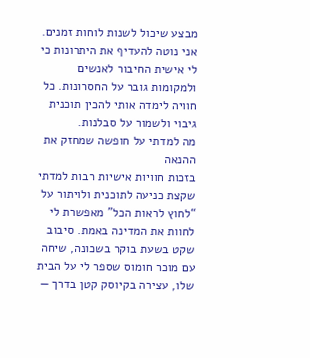מבצע שיכול לשנות לוחות זמנים.
אני נוטה להעדיף את היתרונות כי לי אישית החיבור לאנשים ולמקומות גובר על החסרונות. כל חוויה לימדה אותי להכין תוכנית גיבוי ולשמור על סבלנות.
מה למדתי על חופשה שמחזק את ההנאה
בזכות חוויות אישיות רבות למדתי שקצת כניעה לתוכנית ולויתור על “לחוץ לראות הכל” מאפשרת לי לחוות את המדינה באמת. סיבוב שקט בשעת בוקר בשכונה, שיחה עם מוכר חומוס שספר לי על הבית שלו, עצירה בקיוסק קטן בדרך —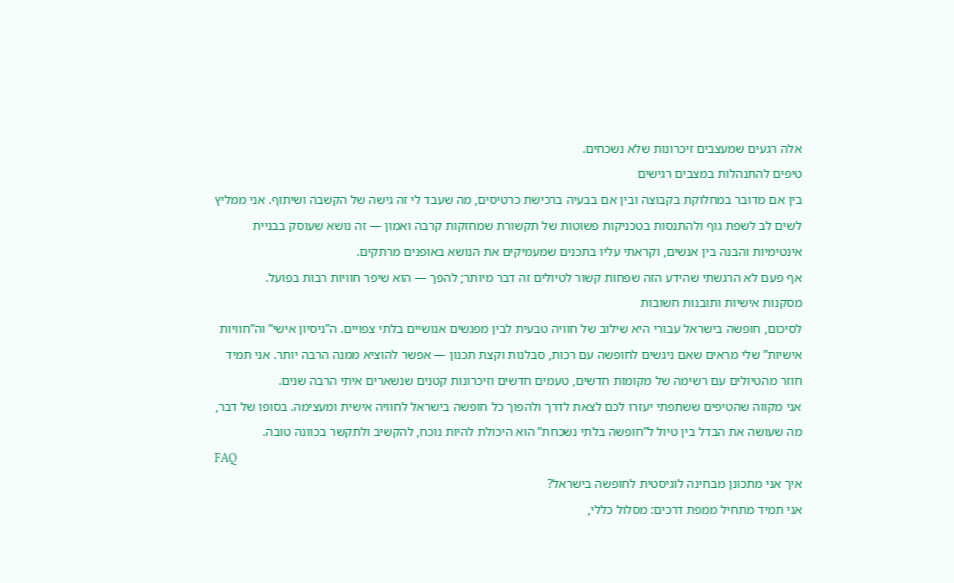אלה רגעים שמעצבים זיכרונות שלא נשכחים.
טיפים להתנהלות במצבים רגישים
בין אם מדובר במחלוקת בקבוצה ובין אם בבעיה ברכישת כרטיסים, מה שעבד לי זה גישה של הקשבה ושיתוף. אני ממליץ לשים לב לשפת גוף ולהתנסות בטכניקות פשוטות של תקשורת שמחזקות קרבה ואמון — זה נושא שעוסק בבניית אינטימיות והבנה בין אנשים, וקראתי עליו בתכנים שמעמיקים את הנושא באופנים מרתקים.
אף פעם לא הרגשתי שהידע הזה שפחות קשור לטיולים זה דבר מיותר; להפך — הוא שיפר חוויות רבות בפועל.
מסקנות אישיות ותובנות חשובות
לסיכום, חופשה בישראל עבורי היא שילוב של חוויה טבעית לבין מפגשים אנושיים בלתי צפויים. ה”ניסיון אישי” וה”חוויות אישיות” שלי מראים שאם ניגשים לחופשה עם רכות, סבלנות וקצת תכנון — אפשר להוציא ממנה הרבה יותר. אני תמיד חוזר מהטיולים עם רשימה של מקומות חדשים, טעמים חדשים וזיכרונות קטנים שנשארים איתי הרבה שנים.
אני מקווה שהטיפים ששתפתי יעזרו לכם לצאת לדרך ולהפוך כל חופשה בישראל לחוויה אישית ומעצימה. בסופו של דבר, מה שעושה את הבדל בין טיול ל”חופשה בלתי נשכחת” הוא היכולת להיות נוכח, להקשיב ולתקשר בכוונה טובה.
FAQ
איך אני מתכונן מבחינה לוגיסטית לחופשה בישראל?
אני תמיד מתחיל ממפת דרכים: מסלול כללי,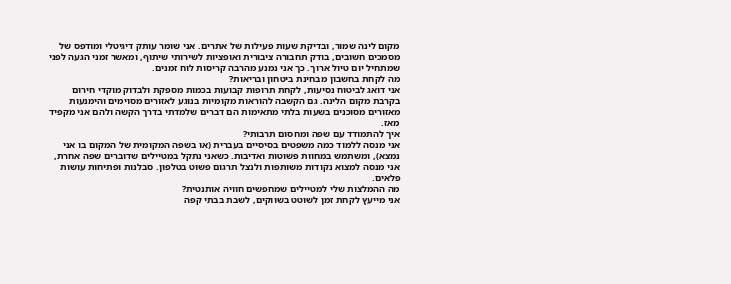מקום לינה שמור, ובדיקת שעות פעילות של אתרים. אני שומר עותק דיגיטלי ומודפס של מסמכים חשובים, בודק תחבורה ציבורית ואופציות לשירותי שיתוף, ומאשר זמני הגעה לפני שמתחיל יום טיול ארוך. כך אני נמנע מהרבה קריסות לוח זמנים.
מה לקחת בחשבון מבחינת ביטחון ובריאות?
אני דואג לביטוח נסיעות, לקחת תרופות קבועות בכמות מספקת ולבדוק מוקדי חירום בקרבת מקום הלינה. גם הקשבה להוראות מקומיות בנוגע לאזורים מסוימים והימנעות מאזורים מסוכנים בשעות בלתי מתאימות הם דברים שלמדתי בדרך הקשה ולהם אני מקפיד מאז.
איך להתמודד עם שפה ומחסום תרבותי?
אני מנסה ללמוד כמה משפטים בסיסיים בעברית (או בשפה המקומית של המקום בו אני נמצא), ומשתמש במחוות פשוטות ואדיבות. כשאני נתקל במטיילים שדוברים שפה אחרת, אני מנסה למצוא נקודות משותפות ולנצל תרגום פשוט בטלפון. סבלנות ופתיחות עושות פלאים.
מה ההמלצות שלי למטיילים שמחפשים חוויה אותנטית?
אני מייעץ לקחת זמן לשוטט בשווקים, לשבת בבתי קפה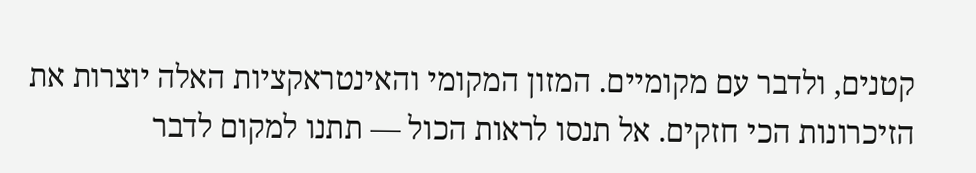קטנים, ולדבר עם מקומיים. המזון המקומי והאינטראקציות האלה יוצרות את הזיכרונות הכי חזקים. אל תנסו לראות הכול — תתנו למקום לדבר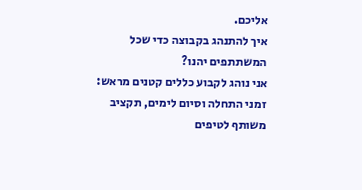אליכם.
איך להתנהג בקבוצה כדי שכל המשתתפים יהנו?
אני נוהג לקבוע כללים קטנים מראש: זמני התחלה וסיום לימים, תקציב משותף לטיפים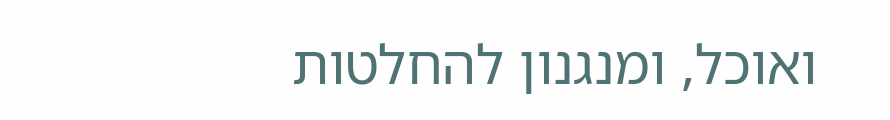ואוכל, ומנגנון להחלטות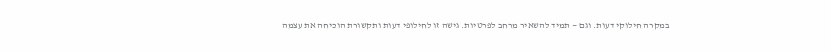במקרה חילוקי דעות. וגם — תמיד להשאיר מרחב לפרטיות. גישה זו לחילופי דעות ותקשורת הוכיחה את עצמה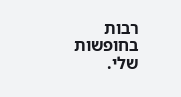רבות בחופשות שלי.